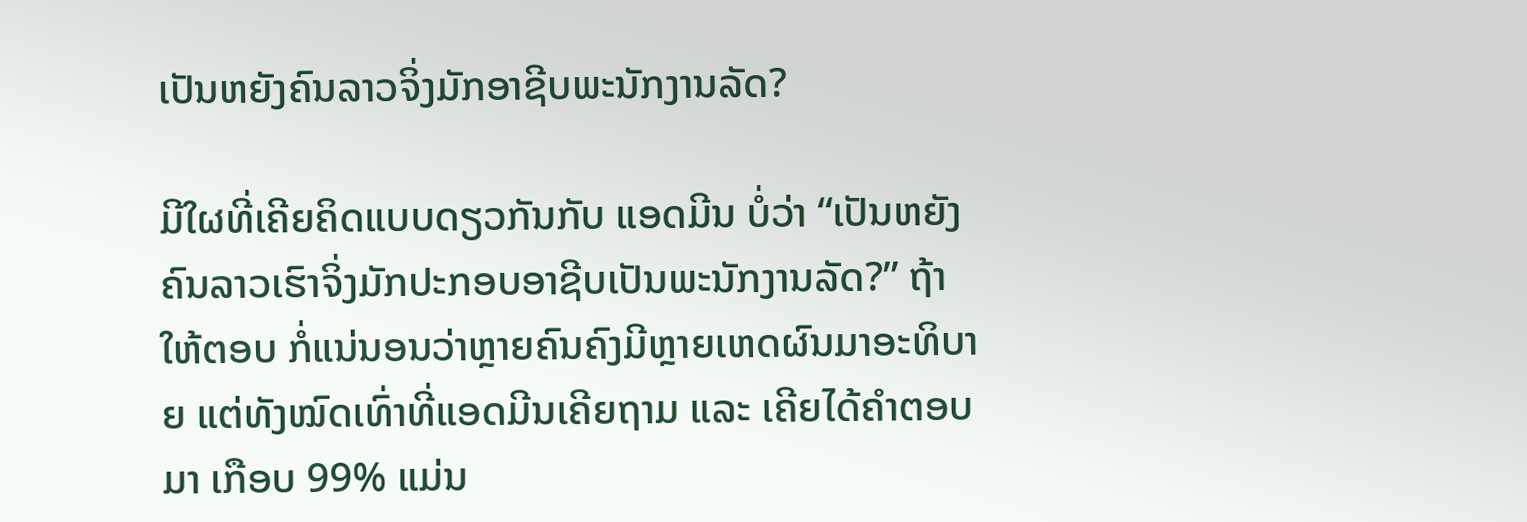ເປັນຫຍັງຄົນລາວຈິ່ງມັກອາຊີບພະນັກງານລັດ?

ມີໃຜທີ່ເຄີຍຄິດແບບດຽວກັນກັບ ແອດມີນ ບໍ່ວ່າ “ເປັນຫຍັງຄົນລາວເຮົາຈິ່ງມັກປະກອບອາຊີບເປັນພະນັກງານລັດ?” ຖ້າໃຫ້ຕອບ ກໍ່ແນ່ນອນວ່າຫຼາຍຄົນຄົງມີຫຼາຍເຫດຜົນມາອະທິບາຍ ແຕ່ທັງໝົດເທົ່າທີ່ແອດມີນເຄີຍຖາມ ແລະ ເຄີຍໄດ້ຄຳຕອບມາ ເກືອບ 99% ແມ່ນ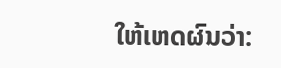ໃຫ້ເຫດຜົນວ່າ: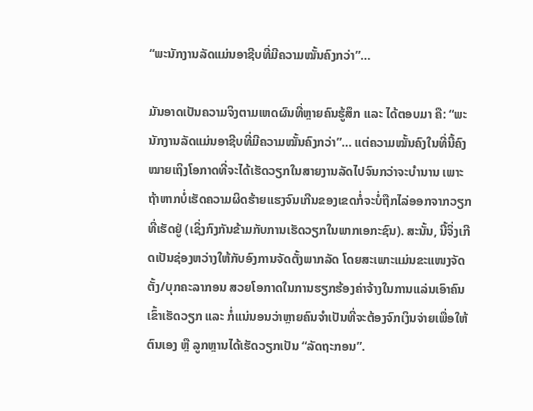“ພະນັກງານລັດແມ່ນອາຊີບທີ່ມີຄວາມໝັ້ນຄົງກວ່າ”…

ມັນອາດເປັນຄວາມຈິງຕາມເຫດຜົນທີ່ຫຼາຍຄົນຮູ້ສຶກ ແລະ ໄດ້ຕອບມາ ຄື: “ພະນັກງານລັດແມ່ນອາຊີບທີ່ມີຄວາມໝັ້ນຄົງກວ່າ”… ແຕ່ຄວາມໝັ້ນຄົງໃນທີ່ນີ້ຄົງໝາຍເຖິງໂອກາດທີ່ຈະໄດ້ເຮັດວຽກໃນສາຍງານລັດໄປຈົນກວ່າຈະບໍານານ ເພາະຖ້າຫາກບໍ່ເຮັດຄວາມຜິດຮ້າຍແຮງຈົນເກີນຂອງເຂດກໍ່ຈະບໍ່ຖືກໄລ່ອອກຈາກວຽກທີ່ເຮັດຢູ່ (ເຊິ່ງກົງກັນຂ້າມກັບການເຮັດວຽກໃນພາກເອກະຊົນ). ສະນັ້ນ, ນີ້ຈິ່ງເກີດເປັນຊ່ອງຫວ່າງໃຫ້ກັບອົງການຈັດຕັ້ງພາກລັດ ໂດຍສະເພາະແມ່ນຂະແໜງຈັດຕັ້ງ/ບຸກຄະລາກອນ ສວຍໂອກາດໃນການຮຽກຮ້ອງຄ່າຈ້າງໃນການແລ່ນເອົາຄົນເຂົ້າເຮັດວຽກ ແລະ ກໍ່ແນ່ນອນວ່າຫຼາຍຄົນຈຳເປັນທີ່ຈະຕ້ອງຈົກເງິນຈ່າຍເພື່ອໃຫ້ຕົນເອງ ຫຼື ລູກຫຼານໄດ້ເຮັດວຽກເປັນ “ລັດຖະກອນ”.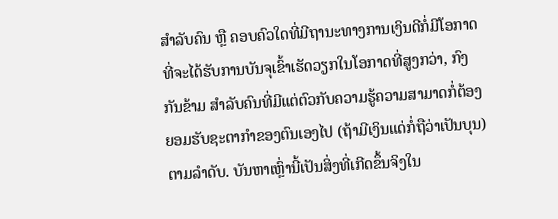ສຳລັບຄົນ ຫຼື ຄອບຄົວໃດທີ່ມີຖານະທາງການເງິນດີກໍ່ມີໂອກາດທີ່ຈະໄດ້ຮັບການບັນຈຸເຂົ້າເຮັດວຽກໃນໂອກາດທີ່ສູງກວ່າ, ກົງກັນຂ້າມ ສຳລັບຄົນທີ່ມີແຕ່ຕົວກັບຄວາມຮູ້ຄວາມສາມາດກໍ່ຕ້ອງຍອມຮັບຊະຕາກຳຂອງຕົນເອງໄປ (ຖ້າມີເງິນແດ່ກໍ່ຖືວ່າເປັນບຸນ) ຕາມລຳດັບ. ບັນຫາເຫຼົ່ານີ້ເປັນສິ່ງທີ່ເກີດຂຶ້ນຈິງໃນ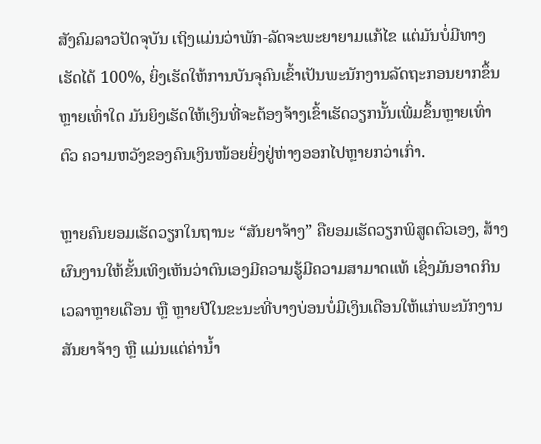ສັງຄົມລາວປັດຈຸບັນ ເຖິງແມ່ນວ່າພັກ-ລັດຈະພະຍາຍາມແກ້ໄຂ ແຕ່ມັນບໍ່ມີທາງເຮັດໄດ້ 100%, ຍິ່ງເຮັດໃຫ້ການບັນຈຸຄົນເຂົ້າເປັນພະນັກງານລັດຖະກອນຍາກຂຶ້ນຫຼາຍເທົ່າໃດ ມັນຍິງເຮັດໃຫ້ເງິນທີ່ຈະຕ້ອງຈ້າງເຂົ້າເຮັດວຽກນັ້ນເພີ່ມຂຶ້ນຫຼາຍເທົ່າຕົວ ຄວາມຫວັງຂອງຄົນເງິນໜ້ອຍຍິ່ງຢູ່ຫ່າງອອກໄປຫຼາຍກວ່າເກົ່າ.

ຫຼາຍຄົນຍອມເຮັດວຽກໃນຖານະ “ສັນຍາຈ້າງ” ຄືຍອມເຮັດວຽກພິສູດຕົວເອງ, ສ້າງຜົນງານໃຫ້ຂັ້ນເທິງເຫັນວ່າຕົນເອງມີຄວາມຮູ້ມີຄວາມສາມາດແທ້ ເຊິ່ງມັນອາດກິນເວລາຫຼາຍເດືອນ ຫຼື ຫຼາຍປີໃນຂະນະທີ່ບາງບ່ອນບໍ່ມີເງິນເດືອນໃຫ້ແກ່ພະນັກງານສັນຍາຈ້າງ ຫຼື ແມ່ນແຕ່ຄ່ານ້ຳ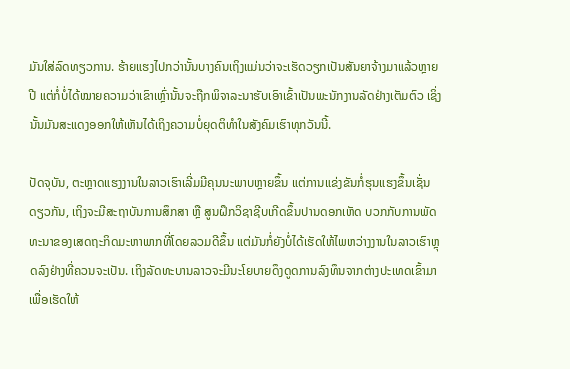ມັນໃສ່ລົດທຽວການ. ຮ້າຍແຮງໄປກວ່ານັ້ນບາງຄົນເຖິງແມ່ນວ່າຈະເຮັດວຽກເປັນສັນຍາຈ້າງມາແລ້ວຫຼາຍປີ ແຕ່ກໍ່ບໍ່ໄດ້ໝາຍຄວາມວ່າເຂົາເຫຼົ່ານັ້ນຈະຖືກພິຈາລະນາຮັບເອົາເຂົ້າເປັນພະນັກງານລັດຢ່າງເຕັມຕົວ ເຊິ່ງນັ້ນມັນສະແດງອອກໃຫ້ເຫັນໄດ້ເຖິງຄວາມບໍ່ຍຸດຕິທຳໃນສັງຄົມເຮົາທຸກວັນນີ້.

ປັດຈຸບັນ, ຕະຫຼາດແຮງງານໃນລາວເຮົາເລີ່ມມີຄຸນນະພາບຫຼາຍຂຶ້ນ ແຕ່ການແຂ່ງຂັນກໍ່ຮຸນແຮງຂຶ້ນເຊັ່ນດຽວກັນ, ເຖິງຈະມີສະຖາບັນການສຶກສາ ຫຼື ສູນຝຶກວິຊາຊີບເກີດຂຶ້ນປານດອກເຫັດ ບວກກັບການພັດທະນາຂອງເສດຖະກິດມະຫາພາກທີ່ໂດຍລວມດີຂຶ້ນ ແຕ່ມັນກໍ່ຍັງບໍ່ໄດ້ເຮັດໃຫ້ໄພຫວ່າງງານໃນລາວເຮົາຫຼຸດລົງຢ່າງທີ່ຄວນຈະເປັນ. ເຖິງລັດທະບານລາວຈະມີນະໂຍບາຍດຶງດູດການລົງທຶນຈາກຕ່າງປະເທດເຂົ້າມາເພື່ອເຮັດໃຫ້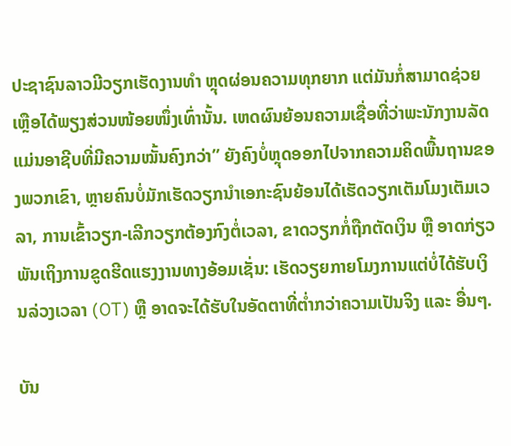ປະຊາຊົນລາວມີວຽກເຮັດງານທຳ ຫຼຸດຜ່ອນຄວາມທຸກຍາກ ແຕ່ມັນກໍ່ສາມາດຊ່ວຍເຫຼືອໄດ້ພຽງສ່ວນໜ້ອຍໜຶ່ງເທົ່ານັ້ນ. ເຫດຜົນຍ້ອນຄວາມເຊື່ອທີ່ວ່າພະນັກງານລັດແມ່ນອາຊີບທີ່ມີຄວາມໝັ້ນຄົງກວ່າ” ຍັງຄົງບໍ່ຫຼຸດອອກໄປຈາກຄວາມຄິດພື້ນຖານຂອງພວກເຂົາ, ຫຼາຍຄົນບໍ່ມັກເຮັດວຽກນຳເອກະຊົນຍ້ອນໄດ້ເຮັດວຽກເຕັມໂມງເຕັມເວລາ, ການເຂົ້າວຽກ-ເລີກວຽກຕ້ອງກົງຕໍ່ເວລາ, ຂາດວຽກກໍ່ຖືກຕັດເງິນ ຫຼື ອາດກ່ຽວພັນເຖິງການຂູດຮີດແຮງງານທາງອ້ອມເຊັ່ນ: ເຮັດວຽຍກາຍໂມງການແຕ່ບໍ່ໄດ້ຮັບເງິນລ່ວງເວລາ (OT) ຫຼື ອາດຈະໄດ້ຮັບໃນອັດຕາທີ່ຕ່ຳກວ່າຄວາມເປັນຈິງ ແລະ ອື່ນໆ.

ບັນ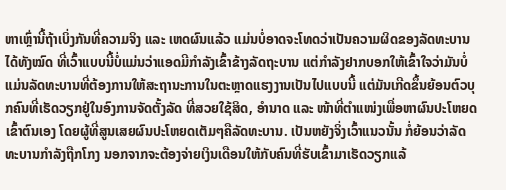ຫາເຫຼົ່ານີ້ຖ້າເບິ່ງກັນທີ່ຄວາມຈິງ ແລະ ເຫດຜົນແລ້ວ ແມ່ນບໍ່ອາດຈະໂທດວ່າເປັນຄວາມຜິດຂອງລັດທະບານໄດ້ທັງໝົດ ທີ່ເວົ້າແບບນີ້ບໍ່ແມ່ນວ່າແອດມີກຳລັງເຂົ້າຂ້າງລັດຖະບານ ແຕ່ກຳລັງຢາກບອກໃຫ້ເຂົ້າໃຈວ່າມັນບໍ່ແມ່ນລັດທະບານທີ່ຕ້ອງການໃຫ້ສະຖານະການໃນຕະຫຼາດແຮງງານເປັນໄປແບບນີ້ ແຕ່ມັນເກີດຂຶ້ນຍ້ອນຕົວບຸກຄົນທີ່ເຮັດວຽກຢູ່ໃນອົງການຈັດຕັ້ງລັດ ທີ່ສວຍໃຊ້ສິດ, ອຳນາດ ແລະ ໜ້າທີ່ຕຳແໜ່ງເພື່ອຫາຜົນປະໂຫຍດເຂົ້າຕົນເອງ ໂດຍຜູ້ທີ່ສູນເສຍຜົນປະໂຫຍດເຕັມໆຄືລັດທະບານ. ເປັນຫຍັງຈິ່ງເວົ້າແນວນັ້ນ ກໍ່ຍ້ອນວ່າລັດທະບານກຳລັງຖືກໂກງ ນອກຈາກຈະຕ້ອງຈ່າຍເງິນເດືອນໃຫ້ກັບຄົນທີ່ຮັບເຂົ້າມາເຮັດວຽກແລ້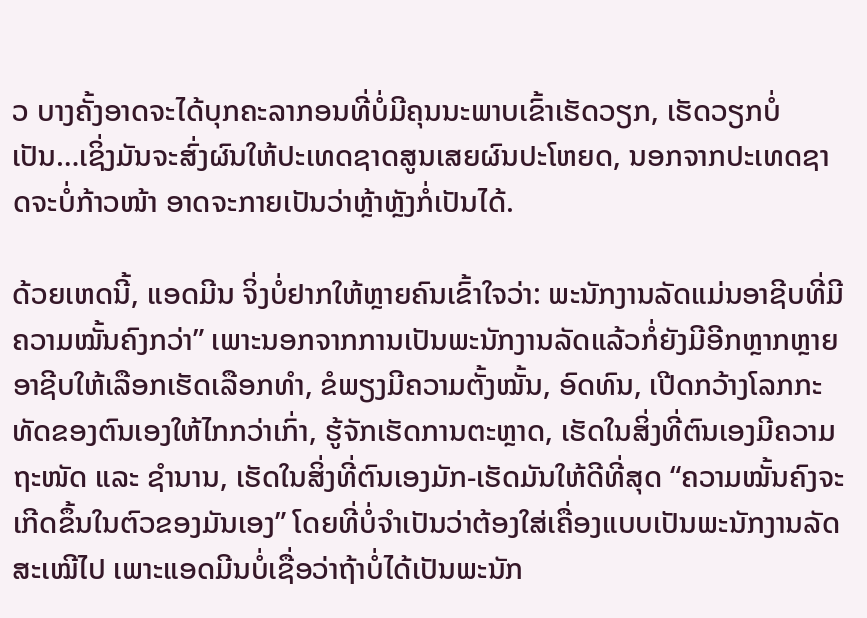ວ ບາງຄັ້ງອາດຈະໄດ້ບຸກຄະລາກອນທີ່ບໍ່ມີຄຸນນະພາບເຂົ້າເຮັດວຽກ, ເຮັດວຽກບໍ່ເປັນ…ເຊິ່ງມັນຈະສົ່ງຜົນໃຫ້ປະເທດຊາດສູນເສຍຜົນປະໂຫຍດ, ນອກຈາກປະເທດຊາດຈະບໍ່ກ້າວໜ້າ ອາດຈະກາຍເປັນວ່າຫຼ້າຫຼັງກໍ່ເປັນໄດ້.

ດ້ວຍເຫດນີ້, ແອດມີນ ຈິ່ງບໍ່ຢາກໃຫ້ຫຼາຍຄົນເຂົ້າໃຈວ່າ: ພະນັກງານລັດແມ່ນອາຊີບທີ່ມີຄວາມໝັ້ນຄົງກວ່າ” ເພາະນອກຈາກການເປັນພະນັກງານລັດແລ້ວກໍ່ຍັງມີອີກຫຼາກຫຼາຍອາຊີບໃຫ້ເລືອກເຮັດເລືອກທຳ, ຂໍພຽງມີຄວາມຕັ້ງໝັ້ນ, ອົດທົນ, ເປີດກວ້າງໂລກກະທັດຂອງຕົນເອງໃຫ້ໄກກວ່າເກົ່າ, ຮູ້ຈັກເຮັດການຕະຫຼາດ, ເຮັດໃນສິ່ງທີ່ຕົນເອງມີຄວາມຖະໜັດ ແລະ ຊຳນານ, ເຮັດໃນສິ່ງທີ່ຕົນເອງມັກ-ເຮັດມັນໃຫ້ດີທີ່ສຸດ “ຄວາມໝັ້ນຄົງຈະເກີດຂຶ້ນໃນຕົວຂອງມັນເອງ” ໂດຍທີ່ບໍ່ຈຳເປັນວ່າຕ້ອງໃສ່ເຄື່ອງແບບເປັນພະນັກງານລັດສະເໝີໄປ ເພາະແອດມີນບໍ່ເຊື່ອວ່າຖ້າບໍ່ໄດ້ເປັນພະນັກ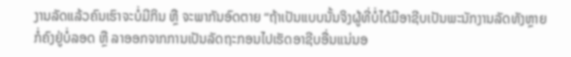ງານລັດແລ້ວຄົນເຮົາຈະບໍ່ມີກິນ ຫຼື ຈະພາກັນອົດຕາຍ “ຖ້າເປັນແບບນັ້ນຈິງຜູ້ທີ່ບໍ່ໄດ້ມີອາຊີບເປັນພະນັກງານລັດທັງຫຼາຍກໍ່ຄົງຢູ່ບໍ່ລອດ ຫຼື ລາອອກຈາກການເປັນລັດຖະກອນໄປເຮັດອາຊີບອື່ນແນ່ນອ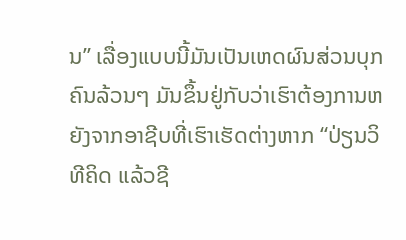ນ” ເລື່ອງແບບນີ້ມັນເປັນເຫດຜົນສ່ວນບຸກຄົນລ້ວນໆ ມັນຂຶ້ນຢູ່ກັບວ່າເຮົາຕ້ອງການຫຍັງຈາກອາຊີບທີ່ເຮົາເຮັດຕ່າງຫາກ “ປ່ຽນວິທີຄິດ ແລ້ວຊີ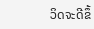ວິດຈະດີຂຶ້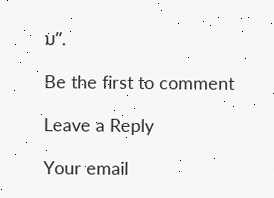ນ”.

Be the first to comment

Leave a Reply

Your email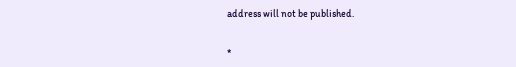address will not be published.


*